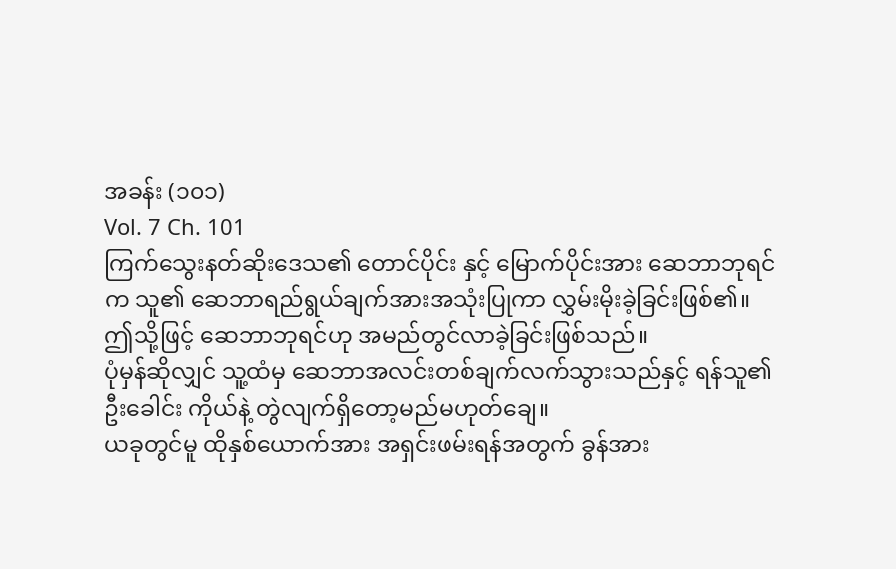အခန်း (၁၀၁)
Vol. 7 Ch. 101
ကြက်သွေးနတ်ဆိုးဒေသ၏ တောင်ပိုင်း နှင့် မြောက်ပိုင်းအား ဆေဘာဘုရင်က သူ၏ ဆေဘာရည်ရွယ်ချက်အားအသုံးပြုကာ လွှမ်းမိုးခဲ့ခြင်းဖြစ်၏။
ဤသို့ဖြင့် ဆေဘာဘုရင်ဟု အမည်တွင်လာခဲ့ခြင်းဖြစ်သည်။
ပုံမှန်ဆိုလျှင် သူ့ထံမှ ဆေဘာအလင်းတစ်ချက်လက်သွားသည်နှင့် ရန်သူ၏ ဦးခေါင်း ကိုယ်နဲ့ တွဲလျက်ရှိတော့မည်မဟုတ်ချေ။
ယခုတွင်မူ ထိုနှစ်ယောက်အား အရှင်းဖမ်းရန်အတွက် ခွန်အား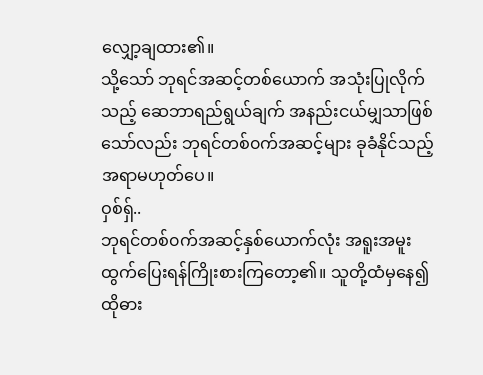လျှော့ချထား၏။
သို့သော် ဘုရင်အဆင့်တစ်ယောက် အသုံးပြုလိုက်သည့် ဆေဘာရည်ရွယ်ချက် အနည်းငယ်မျှသာဖြစ်သော်လည်း ဘုရင်တစ်၀က်အဆင့်များ ခုခံနိုင်သည့်အရာမဟုတ်ပေ။
ဝှစ်ရှ်..
ဘုရင်တစ်၀က်အဆင့်နှစ်ယောက်လုံး အရူးအမူးထွက်ပြေးရန်ကြိုးစားကြတော့၏။ သူတို့ထံမှနေ၍ ထိုဓား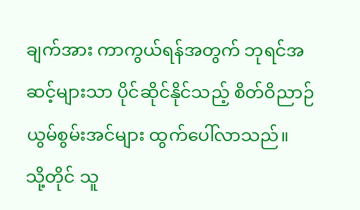ချက်အား ကာကွယ်ရန်အတွက် ဘုရင်အဆင့်များသာ ပိုင်ဆိုင်နိုင်သည့် စိတ်ဝိညာဉ်ယွမ်စွမ်းအင်များ ထွက်ပေါ်လာသည်။
သို့တိုင် သူ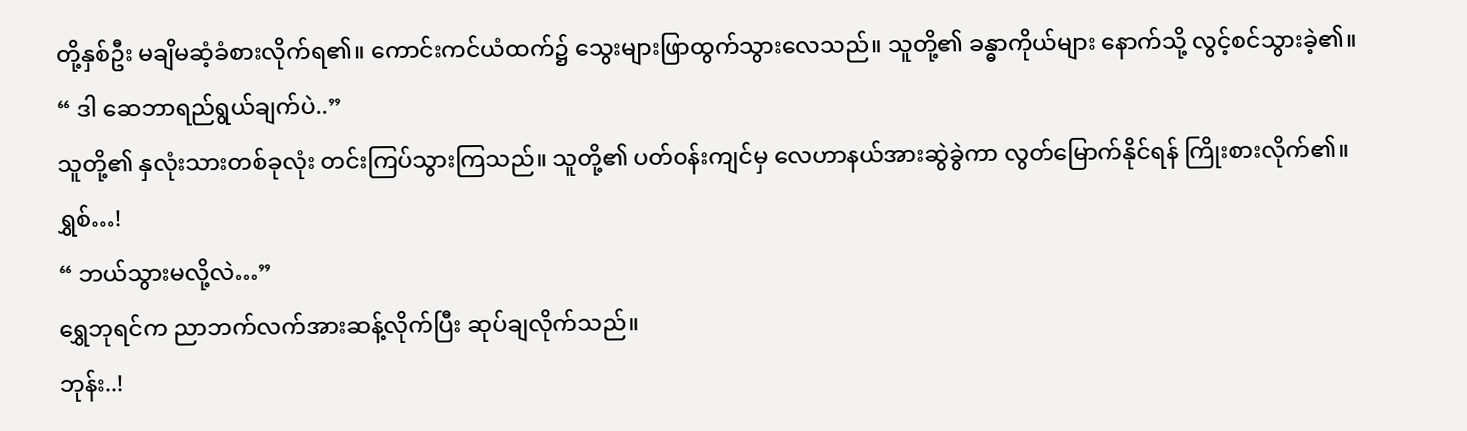တို့နှစ်ဦး မချိမဆံ့ခံစားလိုက်ရ၏။ ကောင်းကင်ယံထက်၌ သွေးများဖြာထွက်သွားလေသည်။ သူတို့၏ ခန္ဓာကိုယ်များ နောက်သို့ လွင့်စင်သွားခဲ့၏။
“ ဒါ ဆေဘာရည်ရွယ်ချက်ပဲ..”
သူတို့၏ နှလုံးသားတစ်ခုလုံး တင်းကြပ်သွားကြသည်။ သူတို့၏ ပတ်၀န်းကျင်မှ လေဟာနယ်အားဆွဲခွဲကာ လွတ်မြောက်နိုင်ရန် ကြိုးစားလိုက်၏။
ရွှစ်…!
“ ဘယ်သွားမလို့လဲ…”
ရွှေဘုရင်က ညာဘက်လက်အားဆန့်လိုက်ပြီး ဆုပ်ချလိုက်သည်။
ဘုန်း..!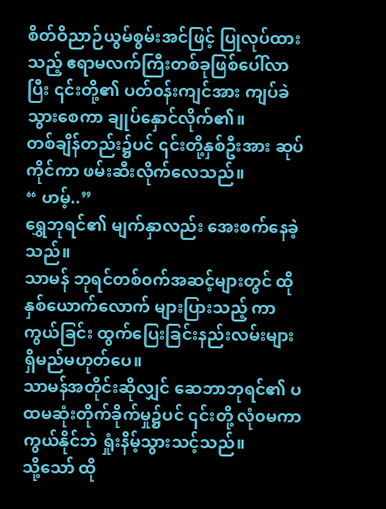စိတ်ဝိညာဉ်ယွမ်စွမ်းအင်ဖြင့် ပြုလုပ်ထားသည့် ဧရာမလက်ကြီးတစ်ခုဖြစ်ပေါ်လာပြီး ၎င်းတို့၏ ပတ်၀န်းကျင်အား ကျပ်ခဲသွားစေကာ ချုပ်နှောင်လိုက်၏။
တစ်ချိန်တည်း၌ပင် ၎င်းတို့နှစ်ဦးအား ဆုပ်ကိုင်ကာ ဖမ်းဆီးလိုက်လေသည်။
“ ဟမ့်..”
ရွှေဘုရင်၏ မျက်နှာလည်း အေးစက်နေခဲ့သည်။
သာမန် ဘုရင်တစ်၀က်အဆင့်များတွင် ထိုနှစ်ယောက်လောက် များပြားသည့် ကာကွယ်ခြင်း ထွက်ပြေးခြင်းနည်းလမ်းများရှိမည်မဟုတ်ပေ။
သာမန်အတိုင်းဆိုလျှင် ဆေဘာဘုရင်၏ ပထမဆုံးတိုက်ခိုက်မှု၌ပင် ၎င်းတို့ လုံ၀မကာကွယ်နိုင်ဘဲ ရှုံးနိမ့်သွားသင့်သည်။
သို့သော် ထို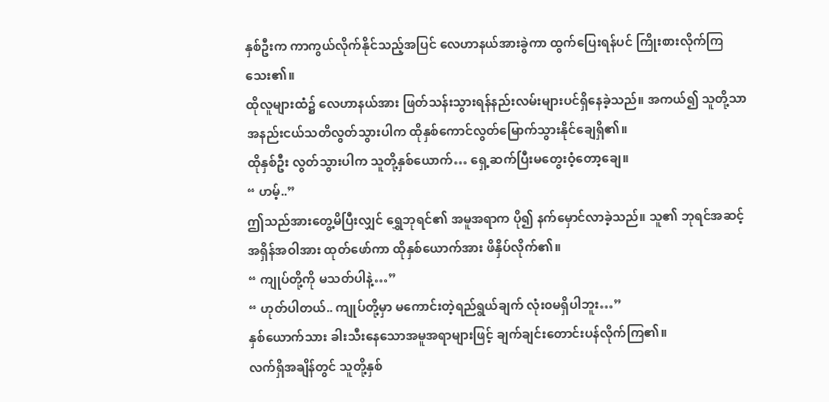နှစ်ဦးက ကာကွယ်လိုက်နိုင်သည့်အပြင် လေဟာနယ်အားခွဲကာ ထွက်ပြေးရန်ပင် ကြိုးစားလိုက်ကြသေး၏။
ထိုလူများထံ၌ လေဟာနယ်အား ဖြတ်သန်းသွားရန်နည်းလမ်းများပင်ရှိနေခဲ့သည်။ အကယ်၍ သူတို့သာ အနည်းငယ်သတိလွတ်သွားပါက ထိုနှစ်ကောင်လွတ်မြောက်သွားနိုင်ချေရှိ၏။
ထိုနှစ်ဦး လွတ်သွားပါက သူတို့နှစ်ယောက်… ရှေ့ဆက်ပြီးမတွေးဝံ့တော့ချေ။
“ ဟမ့်..”
ဤသည်အားတွေ့မိပြီးလျှင် ရွှေဘုရင်၏ အမူအရာက ပို၍ နက်မှောင်လာခဲ့သည်။ သူ၏ ဘုရင်အဆင့်အရှိန်အဝါအား ထုတ်ဖော်ကာ ထိုနှစ်ယောက်အား ဖိနှိပ်လိုက်၏။
“ ကျုပ်တို့ကို မသတ်ပါနဲ့…”
“ ဟုတ်ပါတယ်.. ကျုပ်တို့မှာ မကောင်းတဲ့ရည်ရွယ်ချက် လုံး၀မရှိပါဘူး…”
နှစ်ယောက်သား ခါးသီးနေသောအမူအရာများဖြင့် ချက်ချင်းတောင်းပန်လိုက်ကြ၏။
လက်ရှိအချိန်တွင် သူတို့နှစ်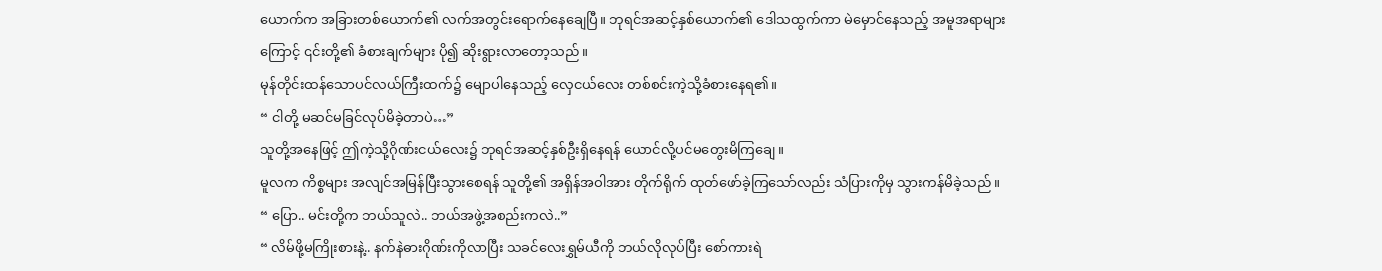ယောက်က အခြားတစ်ယောက်၏ လက်အတွင်းရောက်နေချေပြီ။ ဘုရင်အဆင့်နှစ်ယောက်၏ ဒေါသထွက်ကာ မဲမှောင်နေသည့် အမူအရာများကြောင့် ၎င်းတို့၏ ခံစားချက်များ ပို၍ ဆိုးရွားလာတော့သည်။
မုန်တိုင်းထန်သောပင်လယ်ကြီးထက်၌ မျောပါနေသည့် လှေငယ်လေး တစ်စင်းကဲ့သို့ခံစားနေရ၏။
“ ငါတို့ မဆင်မခြင်လုပ်မိခဲ့တာပဲ…”
သူတို့အနေဖြင့် ဤကဲ့သို့ဂိုဏ်းငယ်လေး၌ ဘုရင်အဆင့်နှစ်ဦးရှိနေရန် ယောင်လို့ပင်မတွေးမိကြချေ။
မူလက ကိစ္စများ အလျင်အမြန်ပြီးသွားစေရန် သူတို့၏ အရှိန်အဝါအား တိုက်ရိုက် ထုတ်ဖော်ခဲ့ကြသော်လည်း သံပြားကိုမှ သွားကန်မိခဲ့သည်။
“ ပြော.. မင်းတို့က ဘယ်သူလဲ.. ဘယ်အဖွဲ့အစည်းကလဲ..”
“ လိမ်ဖို့မကြိုးစားနဲ့.. နက်နဲဓားဂိုဏ်းကိုလာပြီး သခင်လေးရွှမ်ယီကို ဘယ်လိုလုပ်ပြီး စော်ကားရဲ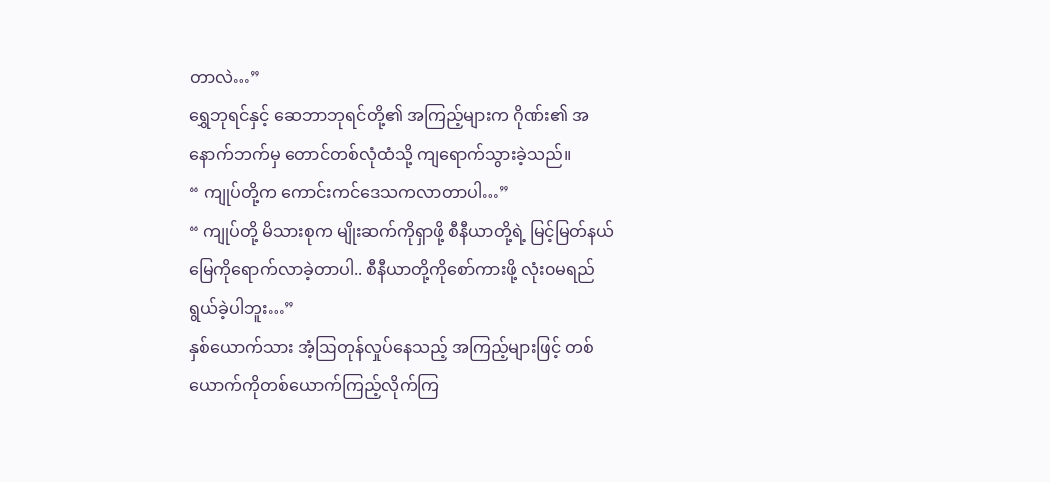တာလဲ…”
ရွှေဘုရင်နှင့် ဆေဘာဘုရင်တို့၏ အကြည့်များက ဂိုဏ်း၏ အနောက်ဘက်မှ တောင်တစ်လုံထံသို့ ကျရောက်သွားခဲ့သည်။
“ ကျုပ်တို့က ကောင်းကင်ဒေသကလာတာပါ…”
“ ကျုပ်တို့ မိသားစုက မျိုးဆက်ကိုရှာဖို့ စီနီယာတို့ရဲ့ မြင့်မြတ်နယ်မြေကိုရောက်လာခဲ့တာပါ.. စီနီယာတို့ကိုစော်ကားဖို့ လုံး၀မရည်ရွယ်ခဲ့ပါဘူး…”
နှစ်ယောက်သား အံ့ဩတုန်လှုပ်နေသည့် အကြည့်များဖြင့် တစ်ယောက်ကိုတစ်ယောက်ကြည့်လိုက်ကြ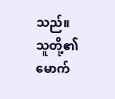သည်။ သူတို့၏ မောက်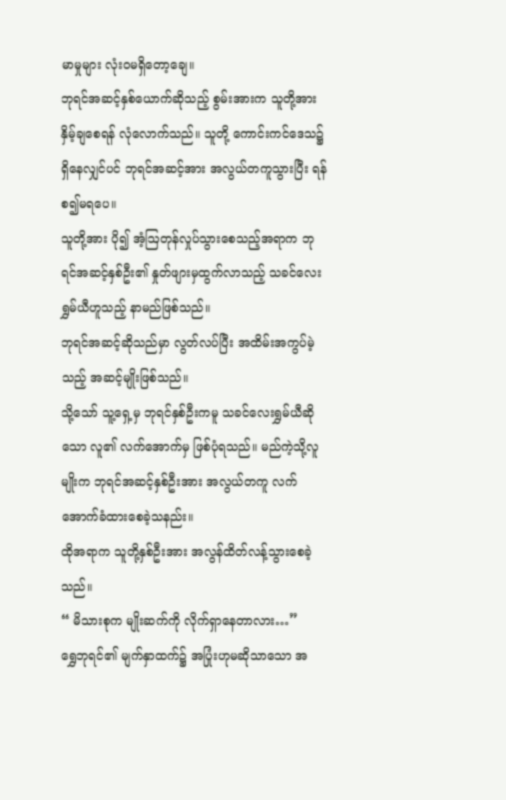မာမှုများ လုံး၀မရှိတော့ချေ။
ဘုရင်အဆင့်နှစ်ယောက်ဆိုသည့် စွမ်းအားက သူတို့အား နှိမ့်ချစေရန် လုံလောက်သည်။ သူတို့ ကောင်းကင်ဒေသ၌ ရှိနေလျှင်ပင် ဘုရင်အဆင့်အား အလွယ်တကူသွားပြီး ရန်စ၍မရပေ။
သူတို့အား ပို၍ အံ့ဩတုန်လှုပ်သွားစေသည့်အရာက ဘုရင်အဆင့်နှစ်ဦး၏ နှုတ်ဖျားမှထွက်လာသည့် သခင်လေး ရွှမ်ယီဟူသည့် နာမည်ဖြစ်သည်။
ဘုရင်အဆင့်ဆိုသည်မှာ လွတ်လပ်ပြီး အထိမ်းအကွပ်မဲ့သည့် အဆင့်မျိုးဖြစ်သည်။
သို့သော် သူ့ရှေ့မှ ဘုရင်နှစ်ဦးကမူ သခင်လေးရွှမ်ယီဆိုသော လူ၏ လက်အောက်မှ ဖြစ်ပုံရသည်။ မည်ကဲ့သို့လူမျိုးက ဘုရင်အဆင့်နှစ်ဦးအား အလွယ်တကူ လက်အောက်ခံထားစေခဲ့သနည်း။
ထိုအရာက သူတို့နှစ်ဦးအား အလွန်ထိတ်လန့်သွားစေခဲ့သည်။
“ မိသားစုက မျိုးဆက်ကို လိုက်ရှာနေတာလား…”
ရွှေဘုရင်၏ မျက်နှာထက်၌ အပြုံးဟုမဆိုသာသော အ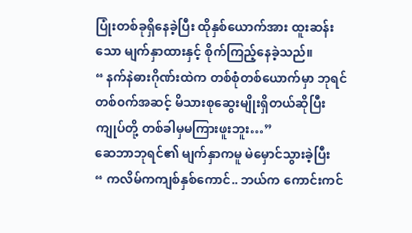ပြုံးတစ်ခုရှိနေခဲ့ပြီး ထိုနှစ်ယောက်အား ထူးဆန်းသော မျက်နှာထားနှင့် စိုက်ကြည့်နေခဲ့သည်။
“ နက်နဲဓားဂိုဏ်းထဲက တစ်စုံတစ်ယောက်မှာ ဘုရင်တစ်၀က်အဆင့် မိသားစုဆွေးမျိုးရှိတယ်ဆိုပြီး ကျုပ်တို့ တစ်ခါမှမကြားဖူးဘူး…”
ဆေဘာဘုရင်၏ မျက်နှာကမူ မဲမှောင်သွားခဲ့ပြီး
“ ကလိမ်ကကျစ်နှစ်ကောင်.. ဘယ်က ကောင်းကင်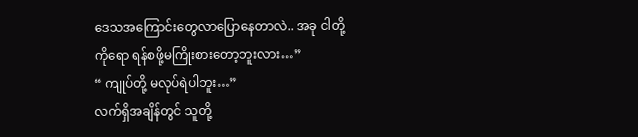ဒေသအကြောင်းတွေလာပြောနေတာလဲ.. အခု ငါတို့ကိုရော ရန်စဖို့မကြိုးစားတော့ဘူးလား…”
“ ကျုပ်တို့ မလုပ်ရဲပါဘူး…”
လက်ရှိအချိန်တွင် သူတို့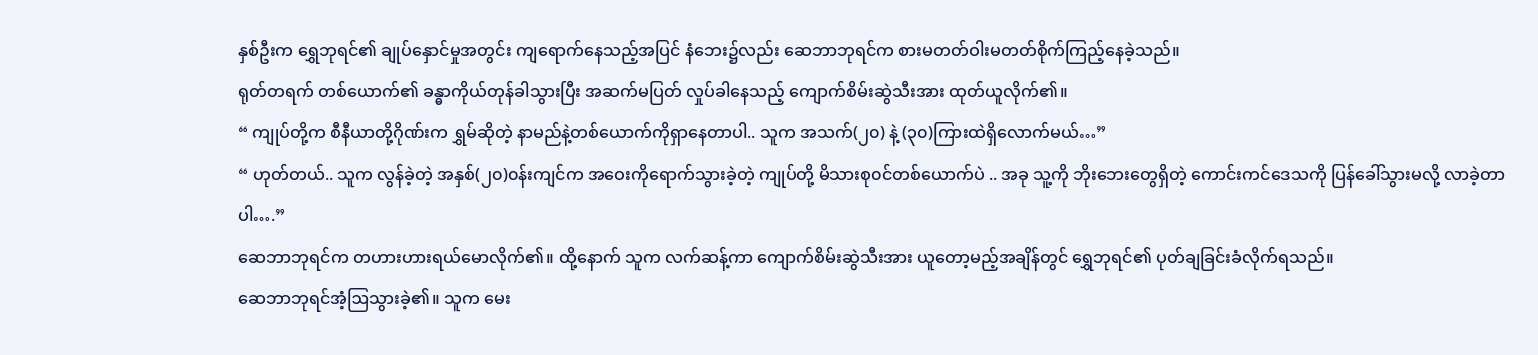နှစ်ဦးက ရွှေဘုရင်၏ ချုပ်နှောင်မှုအတွင်း ကျရောက်နေသည့်အပြင် နံဘေး၌လည်း ဆေဘာဘုရင်က စားမတတ်ဝါးမတတ်စိုက်ကြည့်နေခဲ့သည်။
ရုတ်တရက် တစ်ယောက်၏ ခန္ဓာကိုယ်တုန်ခါသွားပြီး အဆက်မပြတ် လှုပ်ခါနေသည့် ကျောက်စိမ်းဆွဲသီးအား ထုတ်ယူလိုက်၏။
“ ကျုပ်တို့က စီနီယာတို့ဂိုဏ်းက ရွှမ်ဆိုတဲ့ နာမည်နဲ့တစ်ယောက်ကိုရှာနေတာပါ.. သူက အသက်(၂၀) နဲ့ (၃၀)ကြားထဲရှိလောက်မယ်…”
“ ဟုတ်တယ်.. သူက လွန်ခဲ့တဲ့ အနှစ်(၂၀)၀န်းကျင်က အဝေးကိုရောက်သွားခဲ့တဲ့ ကျုပ်တို့ မိသားစု၀င်တစ်ယောက်ပဲ .. အခု သူ့ကို ဘိုးဘေးတွေရှိတဲ့ ကောင်းကင်ဒေသကို ပြန်ခေါ်သွားမလို့ လာခဲ့တာပါ….”
ဆေဘာဘုရင်က တဟားဟားရယ်မောလိုက်၏။ ထို့နောက် သူက လက်ဆန့်ကာ ကျောက်စိမ်းဆွဲသီးအား ယူတော့မည့်အချိန်တွင် ရွှေဘုရင်၏ ပုတ်ချခြင်းခံလိုက်ရသည်။
ဆေဘာဘုရင်အံ့ဩသွားခဲ့၏။ သူက မေး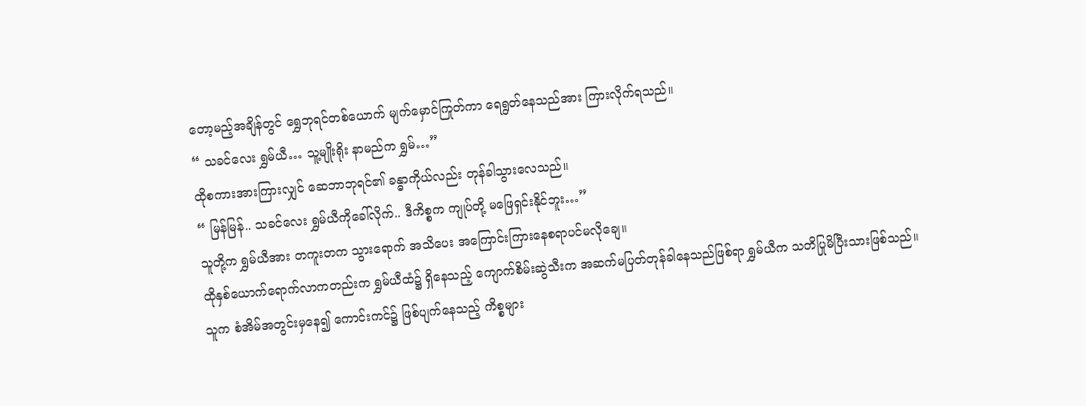တော့မည့်အချိန်တွင် ရွှေဘုရင်တစ်ယောက် မျက်မှောင်ကြုတ်ကာ ရေရွတ်နေသည်အား ကြားလိုက်ရသည်။
“ သခင်လေး ရွှမ်ယီ… သူ့မျိုးရိုး နာမည်က ရွှမ်…”
ထိုစကားအားကြားလျှင် ဆေဘာဘုရင်၏ ခန္ဓာကိုယ်လည်း တုန်ခါသွားလေသည်။
“ မြန်မြန်.. သခင်လေး ရွှမ်ယီကိုခေါ်လိုက်.. ဒီကိစ္စက ကျုပ်တို့ မဖြေရှင်းနိုင်ဘူး…”
သူတို့က ရွှမ်ယီအား တကူးတက သွားရောက် အသိပေး အကြောင်းကြားနေစရာပင်မလိုချေ။
ထိုနှစ်ယောက်ရောက်လာကတည်းက ရွှမ်ယီထံ၌ ရှိနေသည့် ကျောက်စိမ်းဆွဲသီးက အဆက်မပြတ်တုန်ခါနေသည်ဖြစ်ရာ ရွှမ်ယီက သတိပြုမိပြီးသားဖြစ်သည်။
သူက စံအိမ်အတွင်းမှနေ၍ ကောင်းကင်၌ ဖြစ်ပျက်နေသည့် ကိစ္စများ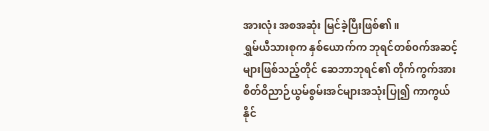အားလုံး အစအဆုံး မြင်ခဲ့ပြီးဖြစ်၏။
ရွှမ်ယီသားစုက နှစ်ယောက်က ဘုရင်တစ်၀က်အဆင့်များဖြစ်သည့်တိုင် ဆေဘာဘုရင်၏ တိုက်ကွက်အား စိတ်ဝိညာဉ်ယွမ်စွမ်းအင်များအသုံးပြု၍ ကာကွယ်နိုင်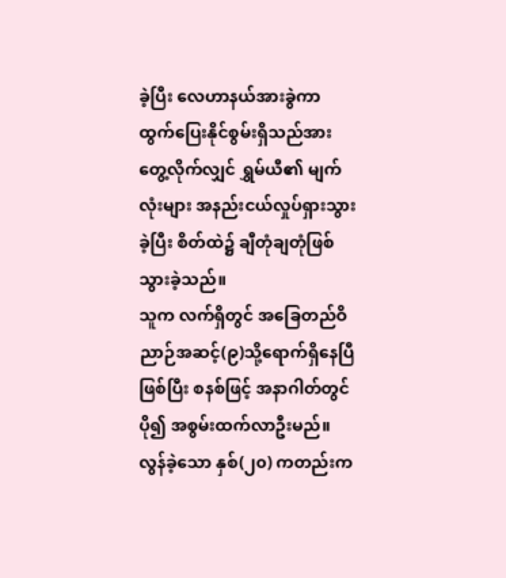ခဲ့ပြီး လေဟာနယ်အားခွဲကာ ထွက်ပြေးနိုင်စွမ်းရှိသည်အား တွေ့လိုက်လျှင် ရွှမ်ယီ၏ မျက်လုံးများ အနည်းငယ်လှုပ်ရှားသွားခဲ့ပြီး စိတ်ထဲ၌ ချီတုံချတုံဖြစ်သွားခဲ့သည်။
သူက လက်ရှိတွင် အခြေတည်ဝိညာဉ်အဆင့်(၉)သို့ရောက်ရှိနေပြီဖြစ်ပြီး စနစ်ဖြင့် အနာဂါတ်တွင် ပို၍ အစွမ်းထက်လာဦးမည်။
လွန်ခဲ့သော နှစ်(၂၀) ကတည်းက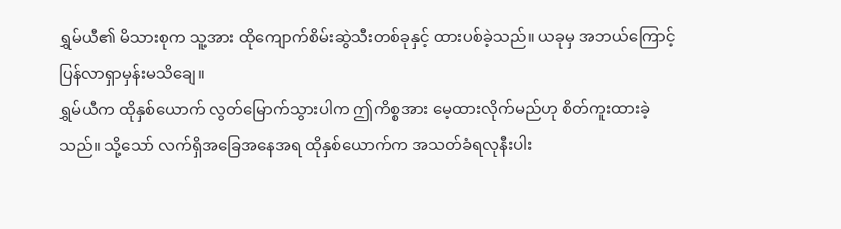ရွှမ်ယီ၏ မိသားစုက သူ့အား ထိုကျောက်စိမ်းဆွဲသီးတစ်ခုနှင့် ထားပစ်ခဲ့သည်။ ယခုမှ အဘယ်ကြောင့် ပြန်လာရှာမှန်းမသိချေ။
ရွှမ်ယီက ထိုနှစ်ယောက် လွတ်မြောက်သွားပါက ဤကိစ္စအား မေ့ထားလိုက်မည်ဟု စိတ်ကူးထားခဲ့သည်။ သို့သော် လက်ရှိအခြေအနေအရ ထိုနှစ်ယောက်က အသတ်ခံရလုနီးပါး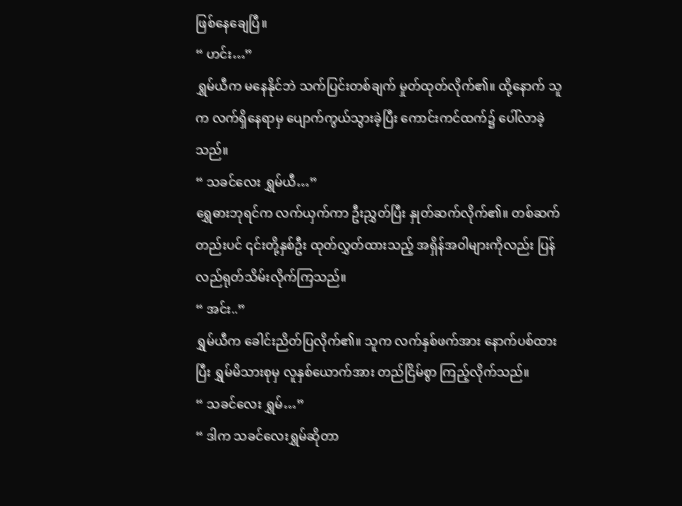ဖြစ်နေချေပြီ။
“ ဟင်း…”
ရွှမ်ယီက မနေနိုင်ဘဲ သက်ပြင်းတစ်ချက် မှုတ်ထုတ်လိုက်၏။ ထို့နောက် သူက လက်ရှိနေရာမှ ပျောက်ကွယ်သွားခဲ့ပြီး ကောင်းကင်ထက်၌ ပေါ်လာခဲ့သည်။
“ သခင်လေး ရွှမ်ယီ…”
ရွှေဓားဘုရင်က လက်ယှက်ကာ ဦးညွှတ်ပြီး နှုတ်ဆက်လိုက်၏။ တစ်ဆက်တည်းပင် ၎င်းတို့နှစ်ဦး ထုတ်လွှတ်ထားသည့် အရှိန်အဝါများကိုလည်း ပြန်လည်ရုတ်သိမ်းလိုက်ကြသည်။
“ အင်း..”
ရွှမ်ယီက ခေါင်းညိတ်ပြလိုက်၏။ သူက လက်နှစ်ဖက်အား နောက်ပစ်ထားပြီး ရွှမ်မိသားစုမှ လူနှစ်ယောက်အား တည်ငြိမ်စွာ ကြည့်လိုက်သည်။
“ သခင်လေး ရွှမ်…”
“ ဒါက သခင်လေးရွှမ်ဆိုတာ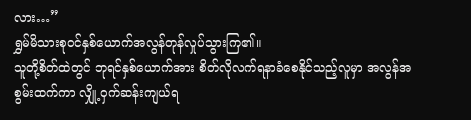လား…”
ရွှမ်မိသားစု၀င်နှစ်ယောက်အလွန်တုန်လှုပ်သွားကြ၏။
သူတို့စိတ်ထဲတွင် ဘုရင်နှစ်ယောက်အား စိတ်လိုလက်ရနာခံစေနိုင်သည့်လူမှာ အလွန်အစွမ်းထက်ကာ လျှို့ဝှက်ဆန်းကျယ်ရ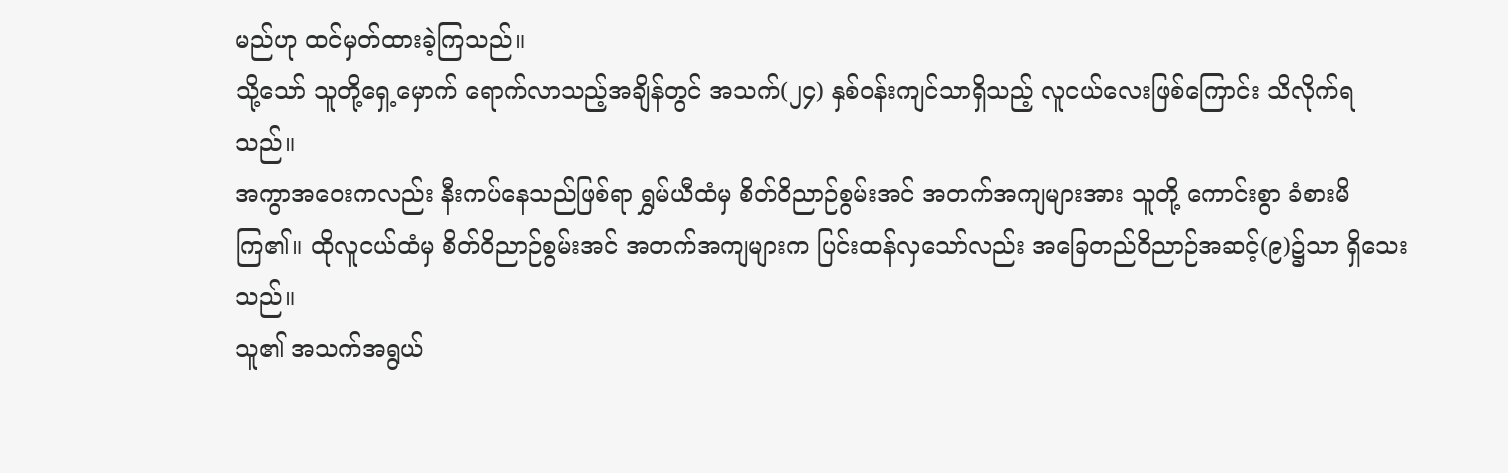မည်ဟု ထင်မှတ်ထားခဲ့ကြသည်။
သို့သော် သူတို့ရှေ့မှောက် ရောက်လာသည့်အချိန်တွင် အသက်(၂၄) နှစ်၀န်းကျင်သာရှိသည့် လူငယ်လေးဖြစ်ကြောင်း သိလိုက်ရသည်။
အကွာအဝေးကလည်း နီးကပ်နေသည်ဖြစ်ရာ ရွှမ်ယီထံမှ စိတ်ဝိညာဉ်စွမ်းအင် အတက်အကျများအား သူတို့ ကောင်းစွာ ခံစားမိကြ၏။ ထိုလူငယ်ထံမှ စိတ်ဝိညာဉ်စွမ်းအင် အတက်အကျများက ပြင်းထန်လှသော်လည်း အခြေတည်ဝိညာဉ်အဆင့်(၉)၌သာ ရှိသေးသည်။
သူ၏ အသက်အရွယ်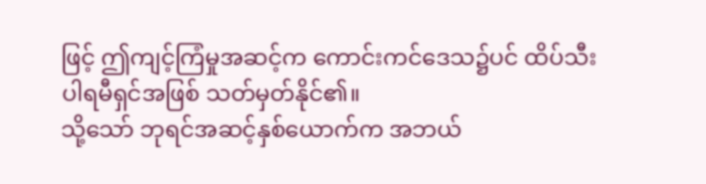ဖြင့် ဤကျင့်ကြံမှုအဆင့်က ကောင်းကင်ဒေသ၌ပင် ထိပ်သီးပါရမီရှင်အဖြစ် သတ်မှတ်နိုင်၏။
သို့သော် ဘုရင်အဆင့်နှစ်ယောက်က အဘယ်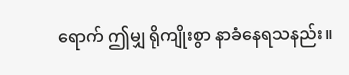ရောက် ဤမျှ ရိုကျိုးစွာ နာခံနေရသနည်း။